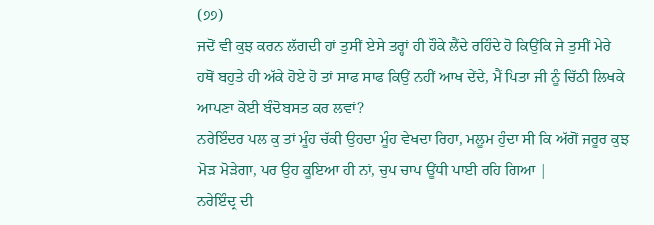(੭੭)
ਜਦੋਂ ਵੀ ਕੁਝ ਕਰਨ ਲੱਗਦੀ ਹਾਂ ਤੁਸੀਂ ਏਸੇ ਤਰ੍ਹਾਂ ਹੀ ਹੌਕੇ ਲੈਂਦੇ ਰਹਿੰਦੇ ਹੋ ਕਿਉਂਕਿ ਜੇ ਤੁਸੀਂ ਮੇਰੇ ਹਥੋਂ ਬਹੁਤੇ ਹੀ ਅੱਕੇ ਹੋਏ ਹੋ ਤਾਂ ਸਾਫ ਸਾਫ ਕਿਉਂ ਨਹੀਂ ਆਖ ਦੇਂਦੇ, ਮੈਂ ਪਿਤਾ ਜੀ ਨੂੰ ਚਿੱਠੀ ਲਿਖਕੇ ਆਪਣਾ ਕੋਈ ਬੰਦੋਬਸਤ ਕਰ ਲਵਾਂ?
ਨਰੇਇੰਦਰ ਪਲ ਕੁ ਤਾਂ ਮੂੰਹ ਚੱਕੀ ਉਹਦਾ ਮੂੰਹ ਵੇਖਦਾ ਰਿਹਾ, ਮਲੂਮ ਹੁੰਦਾ ਸੀ ਕਿ ਅੱਗੋਂ ਜਰੂਰ ਕੁਝ ਮੋੜ ਮੋੜੇਗਾ, ਪਰ ਉਹ ਕੂਇਆ ਹੀ ਨਾਂ, ਚੁਪ ਚਾਪ ਊਂਧੀ ਪਾਈ ਰਹਿ ਗਿਆ |
ਨਰੇਇੰਦ੍ਰ ਦੀ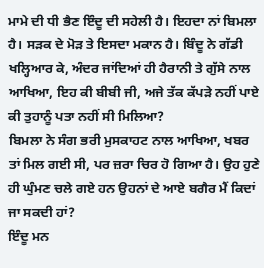ਮਾਮੇ ਦੀ ਧੀ ਭੈਣ ਇੰਦੂ ਦੀ ਸਹੇਲੀ ਹੈ। ਇਹਦਾ ਨਾਂ ਬਿਮਲਾ ਹੈ। ਸੜਕ ਦੇ ਮੋੜ ਤੇ ਇਸਦਾ ਮਕਾਨ ਹੈ। ਬਿੰਦੂ ਨੇ ਗੱਡੀ ਖਲ੍ਹਿਆਰ ਕੇ, ਅੰਦਰ ਜਾਂਦਿਆਂ ਹੀ ਹੈਰਾਨੀ ਤੇ ਗੁੱਸੇ ਨਾਲ ਆਖਿਆ, ਇਹ ਕੀ ਬੀਬੀ ਜੀ, ਅਜੇ ਤੱਕ ਕੱਪੜੇ ਨਹੀਂ ਪਾਏ ਕੀ ਤੁਹਾਨੂੰ ਪਤਾ ਨਹੀਂ ਸੀ ਮਿਲਿਆ?
ਬਿਮਲਾ ਨੇ ਸੰਗ ਭਰੀ ਮੁਸਕਾਹਟ ਨਾਲ ਆਖਿਆ, ਖਬਰ ਤਾਂ ਮਿਲ ਗਈ ਸੀ, ਪਰ ਜ਼ਰਾ ਚਿਰ ਹੋ ਗਿਆ ਹੈ। ਉਹ ਹੁਣੇ ਹੀ ਘੁੰਮਣ ਚਲੇ ਗਏ ਹਨ ਉਹਨਾਂ ਦੇ ਆਏ ਬਗੈਰ ਮੈਂ ਕਿਦਾਂ ਜਾ ਸਕਦੀ ਹਾਂ?
ਇੰਦੂ ਮਨ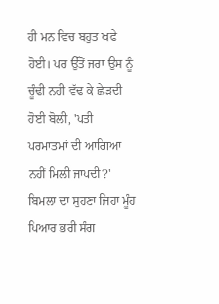ਹੀ ਮਨ ਵਿਚ ਬਹੁਤ ਖਫੇ ਹੋਈ। ਪਰ ਉੱਤੋਂ ਜਰਾ ਉਸ ਨੂੰ ਚੂੰਢੀ ਨਹੀ ਵੱਢ ਕੇ ਛੇੜਦੀ ਹੋਈ ਬੋਲੀ, 'ਪਤੀ ਪਰਮਾਤਮਾਂ ਦੀ ਆਗਿਆ ਨਹੀਂ ਮਿਲੀ ਜਾਪਦੀ?'
ਬਿਮਲਾ ਦਾ ਸੁਹਣਾ ਜਿਹਾ ਮੂੰਹ ਪਿਆਰ ਭਰੀ ਸੰਗ